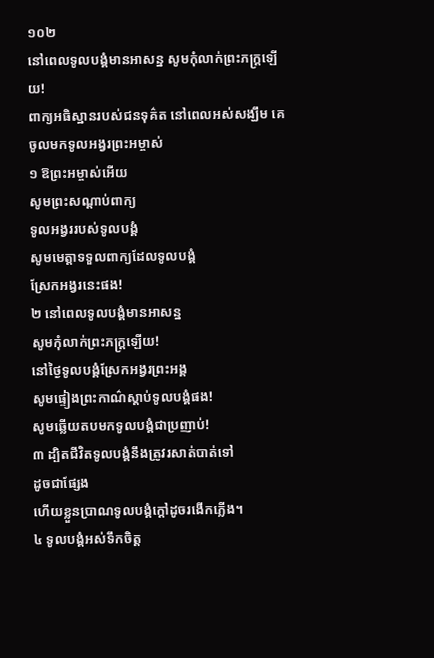១០២
នៅពេលទូលបង្គំមានអាសន្ន សូមកុំលាក់ព្រះភក្ត្រឡើយ!
ពាក្យអធិស្ឋានរបស់ជនទុគ៌ត នៅពេលអស់សង្ឃឹម គេចូលមកទូលអង្វរព្រះអម្ចាស់
១ ឱព្រះអម្ចាស់អើយ
សូមព្រះសណ្ដាប់ពាក្យ
ទូលអង្វររបស់ទូលបង្គំ
សូមមេត្តាទទួលពាក្យដែលទូលបង្គំ
ស្រែកអង្វរនេះផង!
២ នៅពេលទូលបង្គំមានអាសន្ន
សូមកុំលាក់ព្រះភក្ត្រឡើយ!
នៅថ្ងៃទូលបង្គំស្រែកអង្វរព្រះអង្គ
សូមផ្ទៀងព្រះកាណ៌ស្ដាប់ទូលបង្គំផង!
សូមឆ្លើយតបមកទូលបង្គំជាប្រញាប់!
៣ ដ្បិតជីវិតទូលបង្គំនឹងត្រូវរសាត់បាត់ទៅ
ដូចជាផ្សែង
ហើយខ្លួនប្រាណទូលបង្គំក្ដៅដូចរងើកភ្លើង។
៤ ទូលបង្គំអស់ទឹកចិត្ត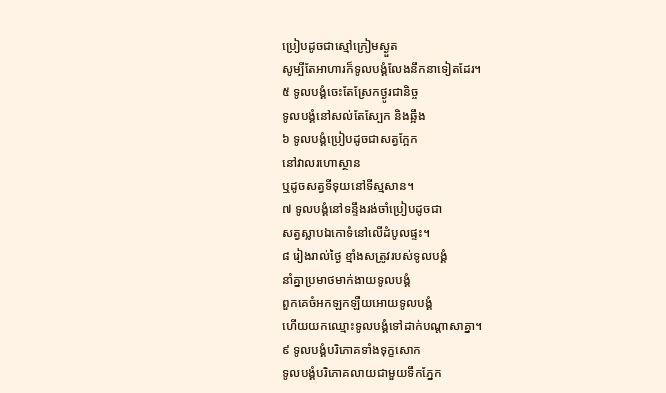ប្រៀបដូចជាស្មៅក្រៀមស្ងួត
សូម្បីតែអាហារក៏ទូលបង្គំលែងនឹកនាទៀតដែរ។
៥ ទូលបង្គំចេះតែស្រែកថ្ងូរជានិច្ច
ទូលបង្គំនៅសល់តែស្បែក និងឆ្អឹង
៦ ទូលបង្គំប្រៀបដូចជាសត្វក្អែក
នៅវាលរហោស្ថាន
ឬដូចសត្វទីទុយនៅទីស្មសាន។
៧ ទូលបង្គំនៅទន្ទឹងរង់ចាំប្រៀបដូចជា
សត្វស្លាបឯកោទំនៅលើដំបូលផ្ទះ។
៨ រៀងរាល់ថ្ងៃ ខ្មាំងសត្រូវរបស់ទូលបង្គំ
នាំគ្នាប្រមាថមាក់ងាយទូលបង្គំ
ពួកគេចំអកឡកឡឺយអោយទូលបង្គំ
ហើយយកឈ្មោះទូលបង្គំទៅដាក់បណ្ដាសាគ្នា។
៩ ទូលបង្គំបរិភោគទាំងទុក្ខសោក
ទូលបង្គំបរិភោគលាយជាមួយទឹកភ្នែក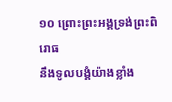១០ ព្រោះព្រះអង្គទ្រង់ព្រះពិរោធ
នឹងទូលបង្គំយ៉ាងខ្លាំង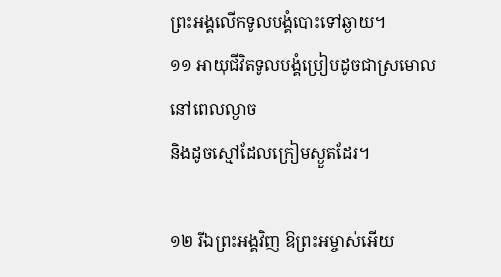ព្រះអង្គលើកទូលបង្គំបោះទៅឆ្ងាយ។
១១ អាយុជីវិតទូលបង្គំប្រៀបដូចជាស្រមោល
នៅពេលល្ងាច
និងដូចស្មៅដែលក្រៀមស្ងួតដែរ។

១២ រីឯព្រះអង្គវិញ ឱព្រះអម្ចាស់អើយ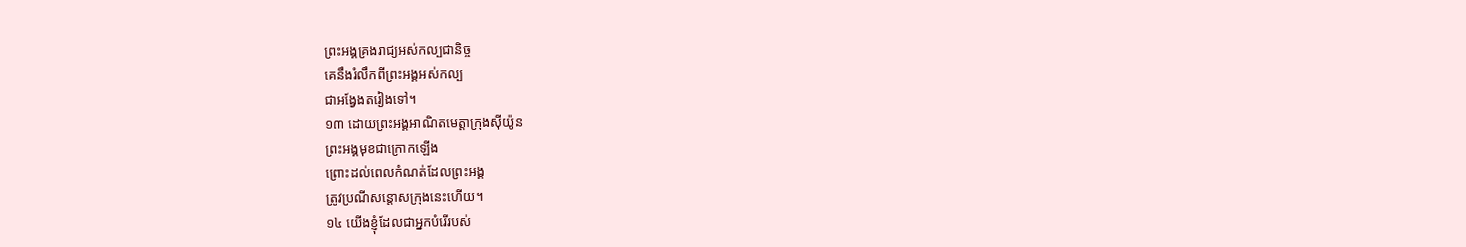ព្រះអង្គគ្រងរាជ្យអស់កល្បជានិច្ច
គេនឹងរំលឹកពីព្រះអង្គអស់កល្ប
ជាអង្វែងតរៀងទៅ។
១៣ ដោយព្រះអង្គអាណិតមេត្តាក្រុងស៊ីយ៉ូន
ព្រះអង្គមុខជាក្រោកឡើង
ព្រោះដល់ពេលកំណត់ដែលព្រះអង្គ
ត្រូវប្រណីសន្ដោសក្រុងនេះហើយ។
១៤ យើងខ្ញុំដែលជាអ្នកបំរើរបស់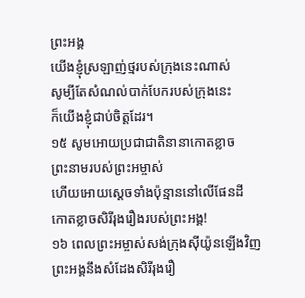ព្រះអង្គ
យើងខ្ញុំស្រឡាញ់ថ្មរបស់ក្រុងនេះណាស់
សូម្បីតែសំណល់បាក់បែករបស់ក្រុងនេះ
ក៏យើងខ្ញុំជាប់ចិត្តដែរ។
១៥ សូមអោយប្រជាជាតិនានាកោតខ្លាច
ព្រះនាមរបស់ព្រះអម្ចាស់
ហើយអោយស្ដេចទាំងប៉ុន្មាននៅលើផែនដី
កោតខ្លាចសិរីរុងរឿងរបស់ព្រះអង្គ!
១៦ ពេលព្រះអម្ចាស់សង់ក្រុងស៊ីយ៉ូនឡើងវិញ
ព្រះអង្គនឹងសំដែងសិរីរុងរឿ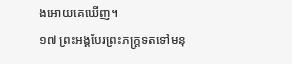ងអោយគេឃើញ។
១៧ ព្រះអង្គបែរព្រះភក្ត្រទតទៅមនុ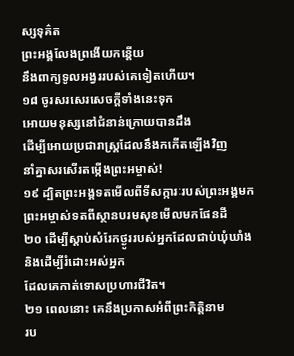ស្សទុគ៌ត
ព្រះអង្គលែងព្រងើយកន្តើយ
នឹងពាក្យទូលអង្វររបស់គេទៀតហើយ។
១៨ ចូរសរសេរសេចក្ដីទាំងនេះទុក
អោយមនុស្សនៅជំនាន់ក្រោយបានដឹង
ដើម្បីអោយប្រជារាស្ត្រដែលនឹងកកើតឡើងវិញ
នាំគ្នាសរសើរតម្កើងព្រះអម្ចាស់!
១៩ ដ្បិតព្រះអង្គទតមើលពីទីសក្ការៈរបស់ព្រះអង្គមក
ព្រះអម្ចាស់ទតពីស្ថានបរមសុខមើលមកផែនដី
២០ ដើម្បីស្ដាប់សំរែកថ្ងូររបស់អ្នកដែលជាប់ឃុំឃាំង
និងដើម្បីរំដោះអស់អ្នក
ដែលគេកាត់ទោសប្រហារជីវិត។
២១ ពេលនោះ គេនឹងប្រកាសអំពីព្រះកិត្តិនាម
រប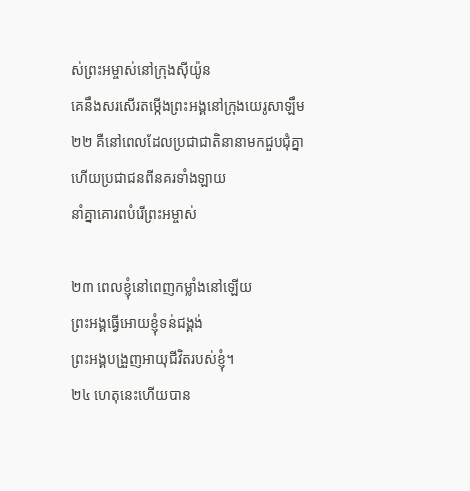ស់ព្រះអម្ចាស់នៅក្រុងស៊ីយ៉ូន
គេនឹងសរសើរតម្កើងព្រះអង្គនៅក្រុងយេរូសាឡឹម
២២ គឺនៅពេលដែលប្រជាជាតិនានាមកជួបជុំគ្នា
ហើយប្រជាជនពីនគរទាំងឡាយ
នាំគ្នាគោរពបំរើព្រះអម្ចាស់

២៣ ពេលខ្ញុំនៅពេញកម្លាំងនៅឡើយ
ព្រះអង្គធ្វើអោយខ្ញុំទន់ជង្គង់
ព្រះអង្គបង្រួញអាយុជីវិតរបស់ខ្ញុំ។
២៤ ហេតុនេះហើយបាន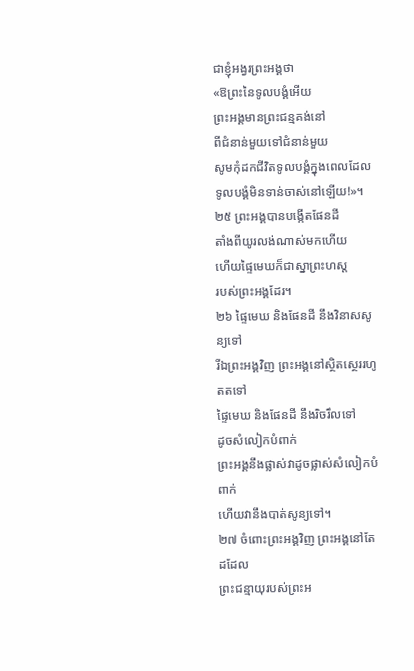ជាខ្ញុំអង្វរព្រះអង្គថា
«ឱព្រះនៃទូលបង្គំអើយ
ព្រះអង្គមានព្រះជន្មគង់នៅ
ពីជំនាន់មួយទៅជំនាន់មួយ
សូមកុំដកជីវិតទូលបង្គំក្នុងពេលដែល
ទូលបង្គំមិនទាន់ចាស់នៅឡើយ!»។
២៥ ព្រះអង្គបានបង្កើតផែនដី
តាំងពីយូរលង់ណាស់មកហើយ
ហើយផ្ទៃមេឃក៏ជាស្នាព្រះហស្ដ
របស់ព្រះអង្គដែរ។
២៦ ផ្ទៃមេឃ និងផែនដី នឹងវិនាសសូន្យទៅ
រីឯព្រះអង្គវិញ ព្រះអង្គនៅស្ថិតស្ថេររហូតតទៅ
ផ្ទៃមេឃ និងផែនដី នឹងរិចរឹលទៅ
ដូចសំលៀកបំពាក់
ព្រះអង្គនឹងផ្លាស់វាដូចផ្លាស់សំលៀកបំពាក់
ហើយវានឹងបាត់សូន្យទៅ។
២៧ ចំពោះព្រះអង្គវិញ ព្រះអង្គនៅតែដដែល
ព្រះជន្មាយុរបស់ព្រះអ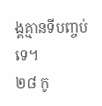ង្គគ្មានទីបញ្ចប់ទេ។
២៨ កូ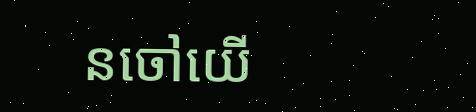នចៅយើ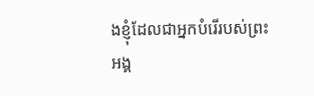ងខ្ញុំដែលជាអ្នកបំរើរបស់ព្រះអង្គ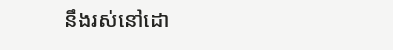នឹងរស់នៅដោ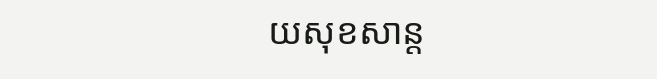យសុខសាន្ត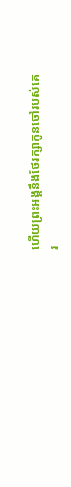ហើយព្រះអង្គនឹងថែរក្សាកូនចៅរបស់គេ
រ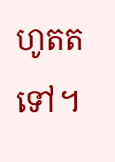ហូតតទៅ។